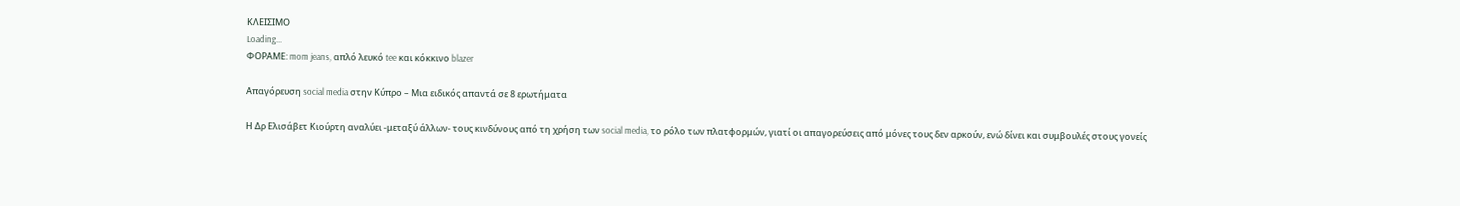ΚΛΕΙΣΙΜΟ
Loading...
ΦΟΡΑΜΕ: mom jeans, απλό λευκό tee και κόκκινο blazer

Απαγόρευση social media στην Κύπρο – Μια ειδικός απαντά σε 8 ερωτήματα

Η Δρ Ελισάβετ Κιούρτη αναλύει -μεταξύ άλλων- τους κινδύνους από τη χρήση των social media, το ρόλο των πλατφορμών, γιατί οι απαγορεύσεις από μόνες τους δεν αρκούν, ενώ δίνει και συμβουλές στους γονείς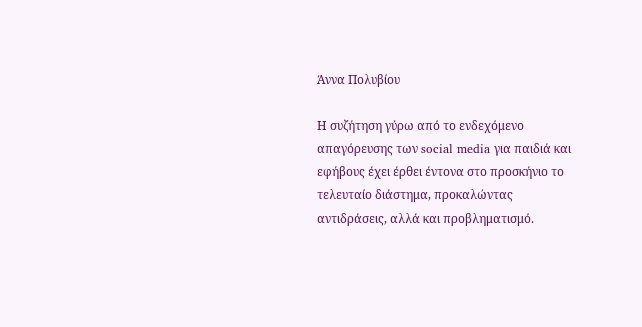Άννα Πολυβίου

Η συζήτηση γύρω από το ενδεχόμενο απαγόρευσης των social media για παιδιά και εφήβους έχει έρθει έντονα στο προσκήνιο το τελευταίο διάστημα, προκαλώντας αντιδράσεις, αλλά και προβληματισμό.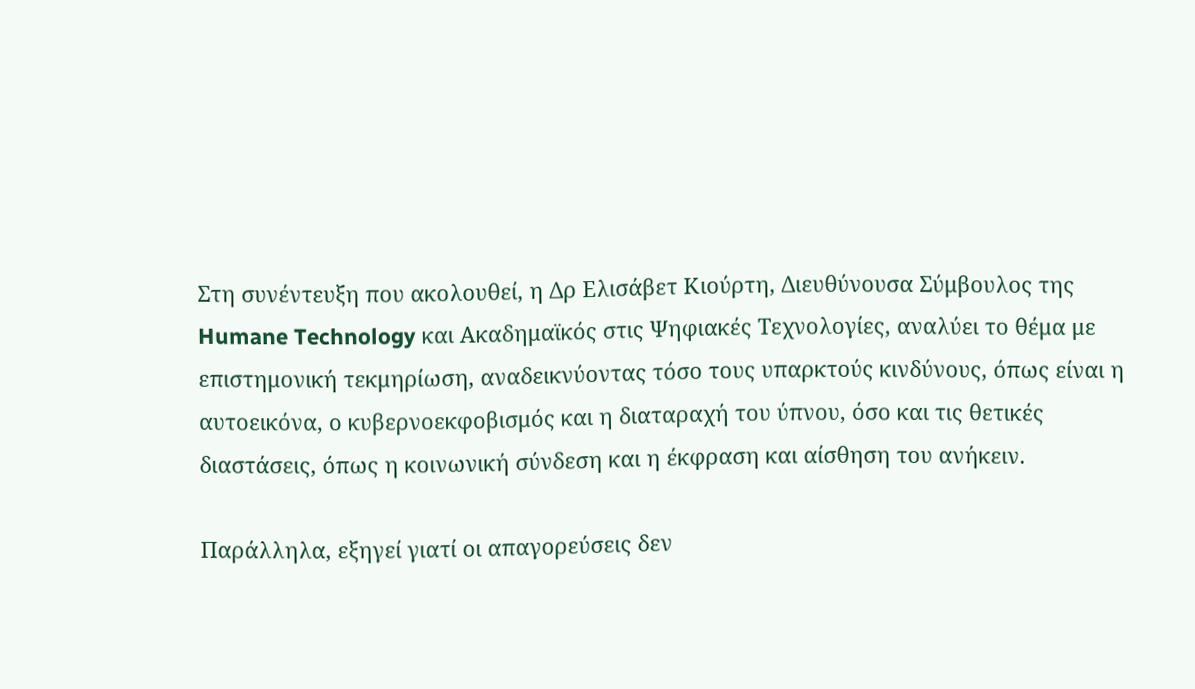Στη συνέντευξη που ακολουθεί, η Δρ Ελισάβετ Κιούρτη, Διευθύνουσα Σύμβουλος της Humane Technology και Ακαδημαϊκός στις Ψηφιακές Τεχνολογίες, αναλύει το θέμα με επιστημονική τεκμηρίωση, αναδεικνύοντας τόσο τους υπαρκτούς κινδύνους, όπως είναι η αυτοεικόνα, ο κυβερνοεκφοβισμός και η διαταραχή του ύπνου, όσο και τις θετικές διαστάσεις, όπως η κοινωνική σύνδεση και η έκφραση και αίσθηση του ανήκειν.

Παράλληλα, εξηγεί γιατί οι απαγορεύσεις δεν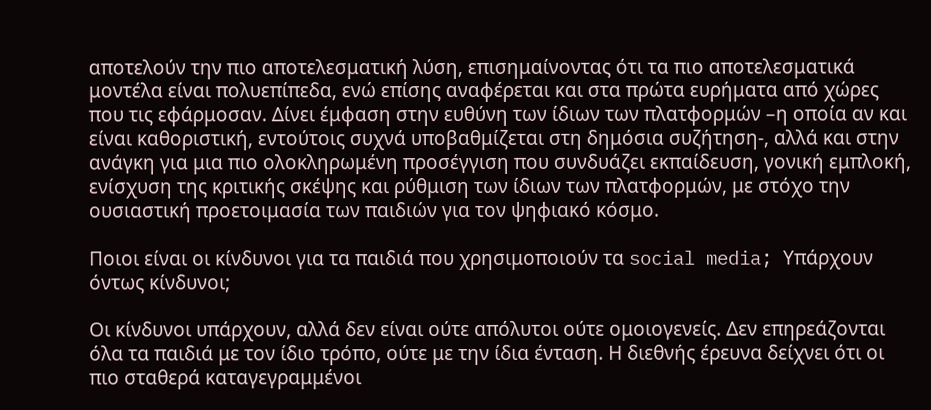αποτελούν την πιο αποτελεσματική λύση, επισημαίνοντας ότι τα πιο αποτελεσματικά μοντέλα είναι πολυεπίπεδα, ενώ επίσης αναφέρεται και στα πρώτα ευρήματα από χώρες που τις εφάρμοσαν. Δίνει έμφαση στην ευθύνη των ίδιων των πλατφορμών –η οποία αν και είναι καθοριστική, εντούτοις συχνά υποβαθμίζεται στη δημόσια συζήτηση-, αλλά και στην ανάγκη για μια πιο ολοκληρωμένη προσέγγιση που συνδυάζει εκπαίδευση, γονική εμπλοκή, ενίσχυση της κριτικής σκέψης και ρύθμιση των ίδιων των πλατφορμών, με στόχο την ουσιαστική προετοιμασία των παιδιών για τον ψηφιακό κόσμο.

Ποιοι είναι οι κίνδυνοι για τα παιδιά που χρησιμοποιούν τα social media; Υπάρχουν όντως κίνδυνοι;

Οι κίνδυνοι υπάρχουν, αλλά δεν είναι ούτε απόλυτοι ούτε ομοιογενείς. Δεν επηρεάζονται όλα τα παιδιά με τον ίδιο τρόπο, ούτε με την ίδια ένταση. Η διεθνής έρευνα δείχνει ότι οι πιο σταθερά καταγεγραμμένοι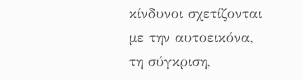κίνδυνοι σχετίζονται με την αυτοεικόνα, τη σύγκριση,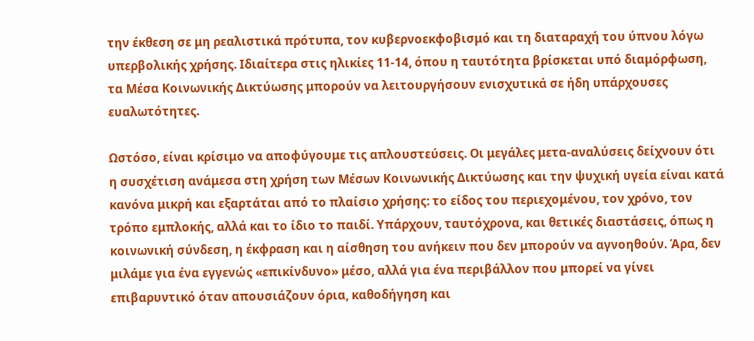την έκθεση σε μη ρεαλιστικά πρότυπα, τον κυβερνοεκφοβισμό και τη διαταραχή του ύπνου λόγω υπερβολικής χρήσης. Ιδιαίτερα στις ηλικίες 11-14, όπου η ταυτότητα βρίσκεται υπό διαμόρφωση, τα Mέσα Κοινωνικής Δικτύωσης μπορούν να λειτουργήσουν ενισχυτικά σε ήδη υπάρχουσες ευαλωτότητες.

Ωστόσο, είναι κρίσιμο να αποφύγουμε τις απλουστεύσεις. Οι μεγάλες μετα-αναλύσεις δείχνουν ότι η συσχέτιση ανάμεσα στη χρήση των Mέσων Κοινωνικής Δικτύωσης και την ψυχική υγεία είναι κατά κανόνα μικρή και εξαρτάται από το πλαίσιο χρήσης: το είδος του περιεχομένου, τον χρόνο, τον τρόπο εμπλοκής, αλλά και το ίδιο το παιδί. Υπάρχουν, ταυτόχρονα, και θετικές διαστάσεις, όπως η κοινωνική σύνδεση, η έκφραση και η αίσθηση του ανήκειν που δεν μπορούν να αγνοηθούν. Άρα, δεν μιλάμε για ένα εγγενώς «επικίνδυνο» μέσο, αλλά για ένα περιβάλλον που μπορεί να γίνει επιβαρυντικό όταν απουσιάζουν όρια, καθοδήγηση και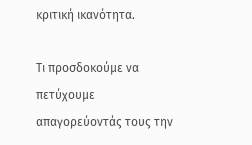κριτική ικανότητα.

Τι προσδοκούμε να πετύχουμε απαγορεύοντάς τους την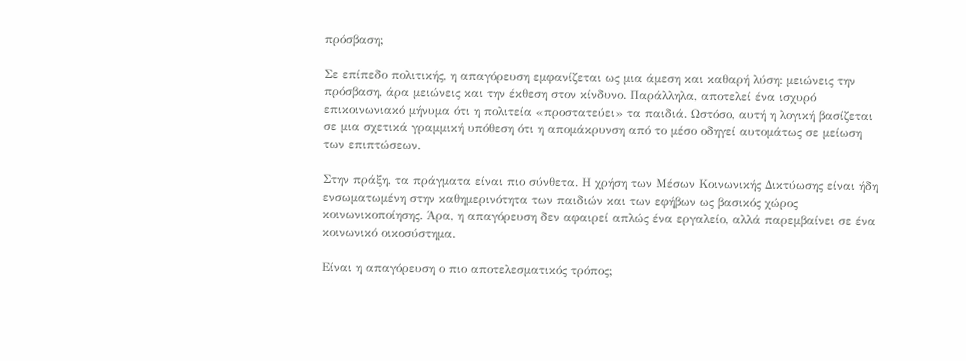πρόσβαση;

Σε επίπεδο πολιτικής, η απαγόρευση εμφανίζεται ως μια άμεση και καθαρή λύση: μειώνεις την πρόσβαση, άρα μειώνεις και την έκθεση στον κίνδυνο. Παράλληλα, αποτελεί ένα ισχυρό επικοινωνιακό μήνυμα ότι η πολιτεία «προστατεύει» τα παιδιά. Ωστόσο, αυτή η λογική βασίζεται σε μια σχετικά γραμμική υπόθεση ότι η απομάκρυνση από το μέσο οδηγεί αυτομάτως σε μείωση των επιπτώσεων.

Στην πράξη, τα πράγματα είναι πιο σύνθετα. Η χρήση των Mέσων Κοινωνικής Δικτύωσης είναι ήδη ενσωματωμένη στην καθημερινότητα των παιδιών και των εφήβων ως βασικός χώρος κοινωνικοποίησης. Άρα, η απαγόρευση δεν αφαιρεί απλώς ένα εργαλείο, αλλά παρεμβαίνει σε ένα κοινωνικό οικοσύστημα.

Είναι η απαγόρευση ο πιο αποτελεσματικός τρόπος;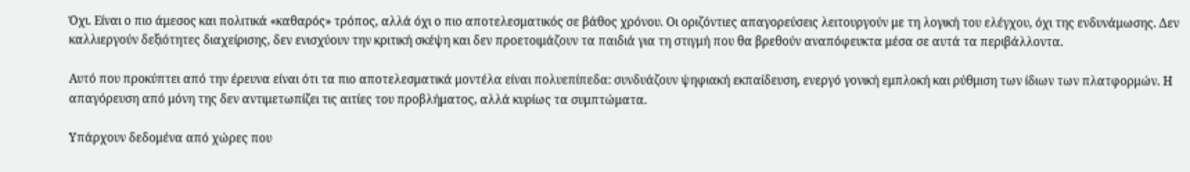Όχι. Είναι ο πιο άμεσος και πολιτικά «καθαρός» τρόπος, αλλά όχι ο πιο αποτελεσματικός σε βάθος χρόνου. Οι οριζόντιες απαγορεύσεις λειτουργούν με τη λογική του ελέγχου, όχι της ενδυνάμωσης. Δεν καλλιεργούν δεξιότητες διαχείρισης, δεν ενισχύουν την κριτική σκέψη και δεν προετοιμάζουν τα παιδιά για τη στιγμή που θα βρεθούν αναπόφευκτα μέσα σε αυτά τα περιβάλλοντα.

Αυτό που προκύπτει από την έρευνα είναι ότι τα πιο αποτελεσματικά μοντέλα είναι πολυεπίπεδα: συνδυάζουν ψηφιακή εκπαίδευση, ενεργό γονική εμπλοκή και ρύθμιση των ίδιων των πλατφορμών. Η απαγόρευση από μόνη της δεν αντιμετωπίζει τις αιτίες του προβλήματος, αλλά κυρίως τα συμπτώματα.

Υπάρχουν δεδομένα από χώρες που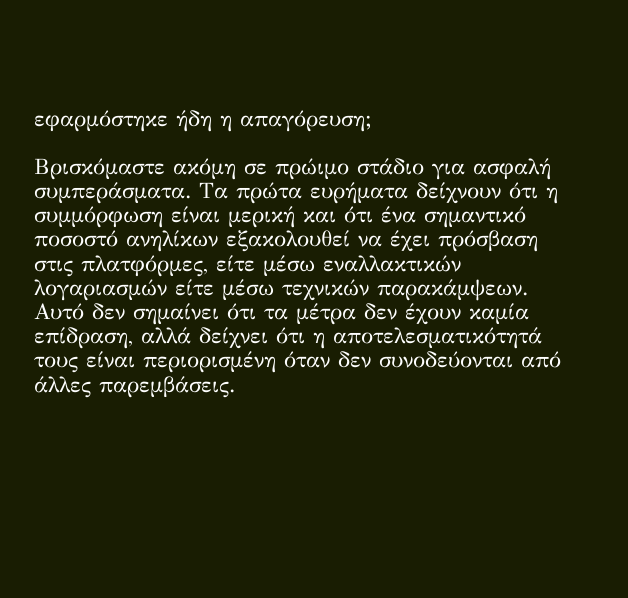εφαρμόστηκε ήδη η απαγόρευση;

Βρισκόμαστε ακόμη σε πρώιμο στάδιο για ασφαλή συμπεράσματα. Τα πρώτα ευρήματα δείχνουν ότι η συμμόρφωση είναι μερική και ότι ένα σημαντικό ποσοστό ανηλίκων εξακολουθεί να έχει πρόσβαση στις πλατφόρμες, είτε μέσω εναλλακτικών λογαριασμών είτε μέσω τεχνικών παρακάμψεων. Αυτό δεν σημαίνει ότι τα μέτρα δεν έχουν καμία επίδραση, αλλά δείχνει ότι η αποτελεσματικότητά τους είναι περιορισμένη όταν δεν συνοδεύονται από άλλες παρεμβάσεις.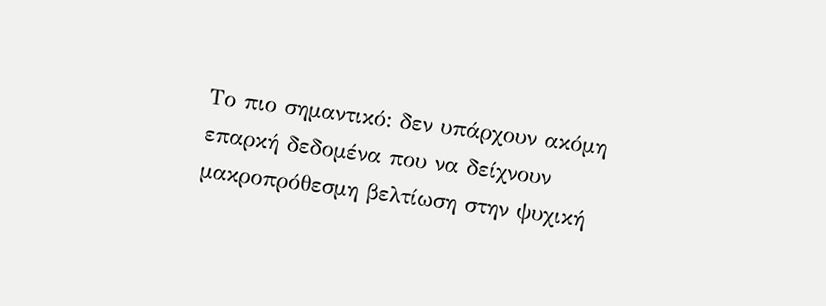Το πιο σημαντικό: δεν υπάρχουν ακόμη επαρκή δεδομένα που να δείχνουν μακροπρόθεσμη βελτίωση στην ψυχική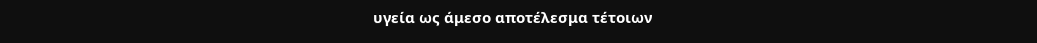υγεία ως άμεσο αποτέλεσμα τέτοιων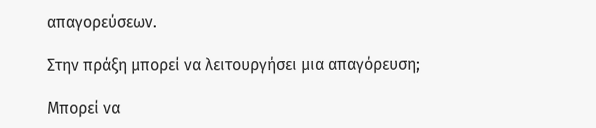απαγορεύσεων.

Στην πράξη μπορεί να λειτουργήσει μια απαγόρευση;

Μπορεί να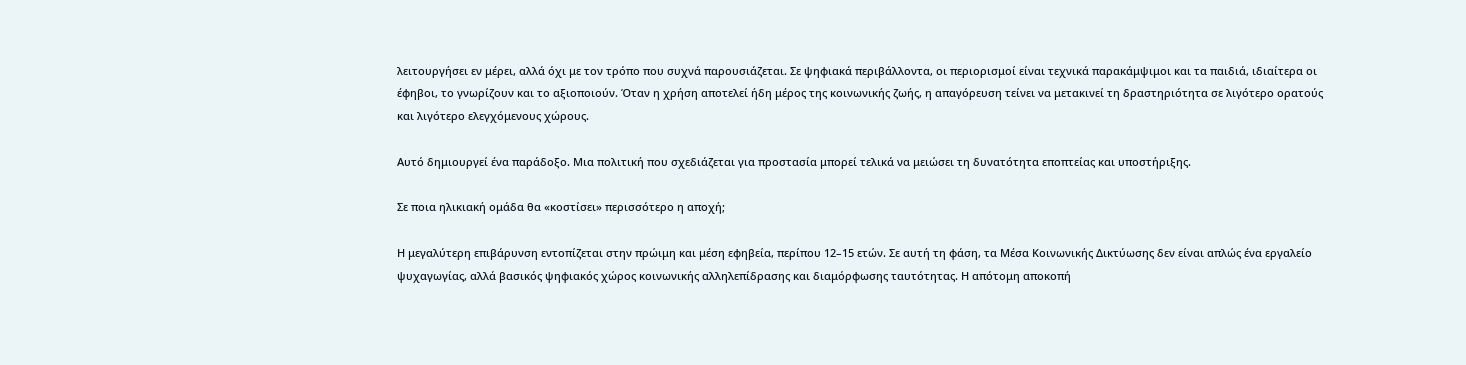λειτουργήσει εν μέρει, αλλά όχι με τον τρόπο που συχνά παρουσιάζεται. Σε ψηφιακά περιβάλλοντα, οι περιορισμοί είναι τεχνικά παρακάμψιμοι και τα παιδιά, ιδιαίτερα οι έφηβοι, το γνωρίζουν και το αξιοποιούν. Όταν η χρήση αποτελεί ήδη μέρος της κοινωνικής ζωής, η απαγόρευση τείνει να μετακινεί τη δραστηριότητα σε λιγότερο ορατούς και λιγότερο ελεγχόμενους χώρους.

Αυτό δημιουργεί ένα παράδοξο. Μια πολιτική που σχεδιάζεται για προστασία μπορεί τελικά να μειώσει τη δυνατότητα εποπτείας και υποστήριξης.

Σε ποια ηλικιακή ομάδα θα «κοστίσει» περισσότερο η αποχή;

Η μεγαλύτερη επιβάρυνση εντοπίζεται στην πρώιμη και μέση εφηβεία, περίπου 12–15 ετών. Σε αυτή τη φάση, τα Mέσα Κοινωνικής Δικτύωσης δεν είναι απλώς ένα εργαλείο ψυχαγωγίας, αλλά βασικός ψηφιακός χώρος κοινωνικής αλληλεπίδρασης και διαμόρφωσης ταυτότητας. Η απότομη αποκοπή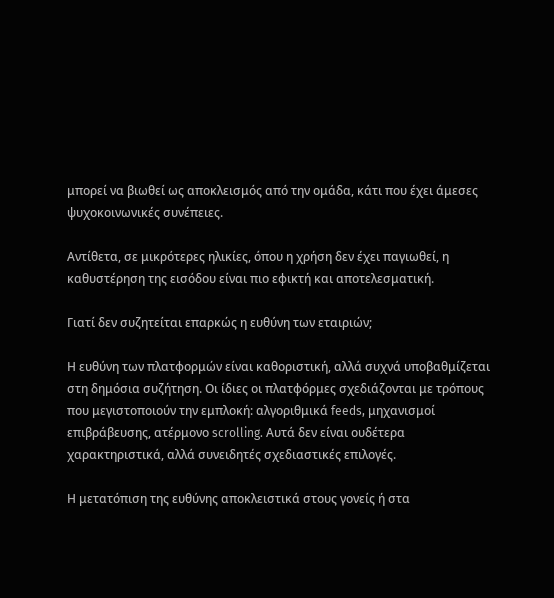μπορεί να βιωθεί ως αποκλεισμός από την ομάδα, κάτι που έχει άμεσες ψυχοκοινωνικές συνέπειες.

Αντίθετα, σε μικρότερες ηλικίες, όπου η χρήση δεν έχει παγιωθεί, η καθυστέρηση της εισόδου είναι πιο εφικτή και αποτελεσματική.

Γιατί δεν συζητείται επαρκώς η ευθύνη των εταιριών;

Η ευθύνη των πλατφορμών είναι καθοριστική, αλλά συχνά υποβαθμίζεται στη δημόσια συζήτηση. Οι ίδιες οι πλατφόρμες σχεδιάζονται με τρόπους που μεγιστοποιούν την εμπλοκή: αλγοριθμικά feeds, μηχανισμοί επιβράβευσης, ατέρμονο scrolling. Αυτά δεν είναι ουδέτερα χαρακτηριστικά, αλλά συνειδητές σχεδιαστικές επιλογές.

Η μετατόπιση της ευθύνης αποκλειστικά στους γονείς ή στα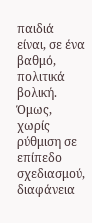παιδιά είναι, σε ένα βαθμό, πολιτικά βολική. Όμως, χωρίς ρύθμιση σε επίπεδο σχεδιασμού, διαφάνεια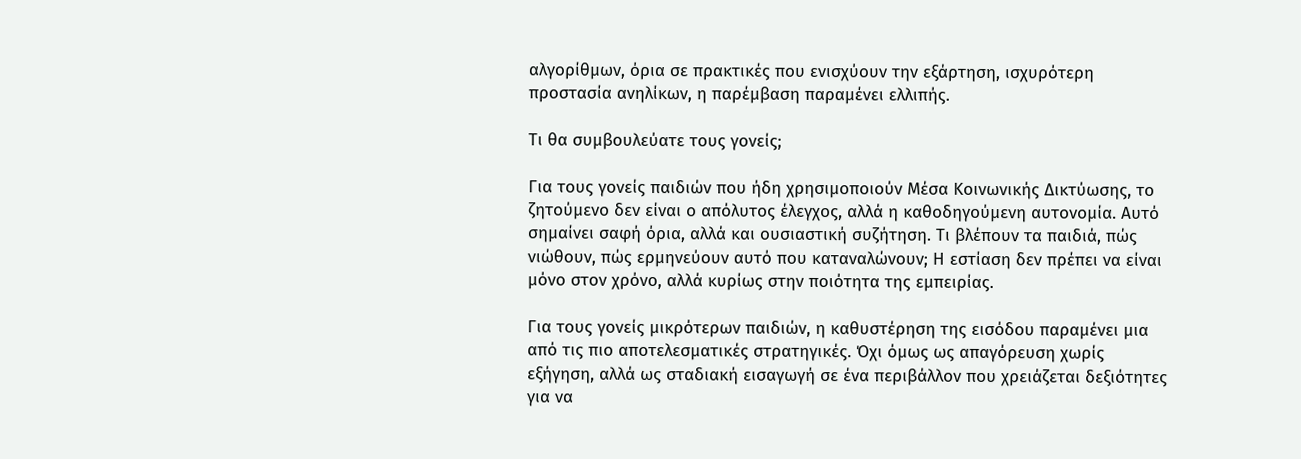αλγορίθμων, όρια σε πρακτικές που ενισχύουν την εξάρτηση, ισχυρότερη προστασία ανηλίκων, η παρέμβαση παραμένει ελλιπής.

Τι θα συμβουλεύατε τους γονείς;

Για τους γονείς παιδιών που ήδη χρησιμοποιούν Mέσα Κοινωνικής Δικτύωσης, το ζητούμενο δεν είναι ο απόλυτος έλεγχος, αλλά η καθοδηγούμενη αυτονομία. Αυτό σημαίνει σαφή όρια, αλλά και ουσιαστική συζήτηση. Τι βλέπουν τα παιδιά, πώς νιώθουν, πώς ερμηνεύουν αυτό που καταναλώνουν; Η εστίαση δεν πρέπει να είναι μόνο στον χρόνο, αλλά κυρίως στην ποιότητα της εμπειρίας.

Για τους γονείς μικρότερων παιδιών, η καθυστέρηση της εισόδου παραμένει μια από τις πιο αποτελεσματικές στρατηγικές. Όχι όμως ως απαγόρευση χωρίς εξήγηση, αλλά ως σταδιακή εισαγωγή σε ένα περιβάλλον που χρειάζεται δεξιότητες για να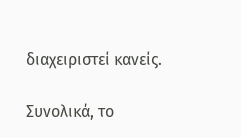διαχειριστεί κανείς.

Συνολικά, το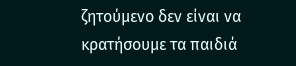ζητούμενο δεν είναι να κρατήσουμε τα παιδιά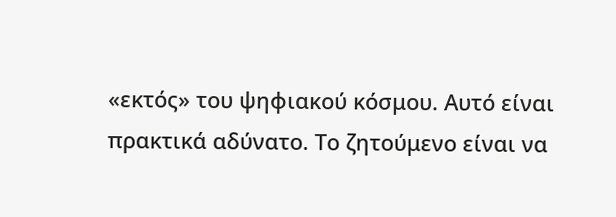«εκτός» του ψηφιακού κόσμου. Αυτό είναι πρακτικά αδύνατο. Το ζητούμενο είναι να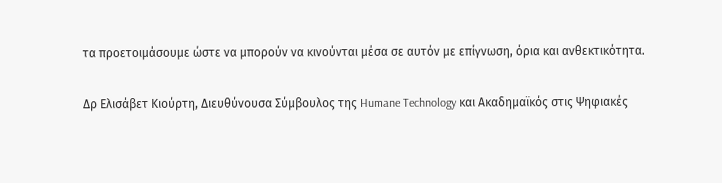τα προετοιμάσουμε ώστε να μπορούν να κινούνται μέσα σε αυτόν με επίγνωση, όρια και ανθεκτικότητα.

Δρ Ελισάβετ Κιούρτη, Διευθύνουσα Σύμβουλος της Humane Technology και Ακαδημαϊκός στις Ψηφιακές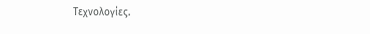Τεχνολογίες.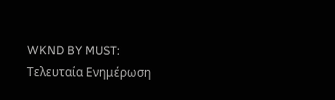WKND BY MUST: Τελευταία Ενημέρωση